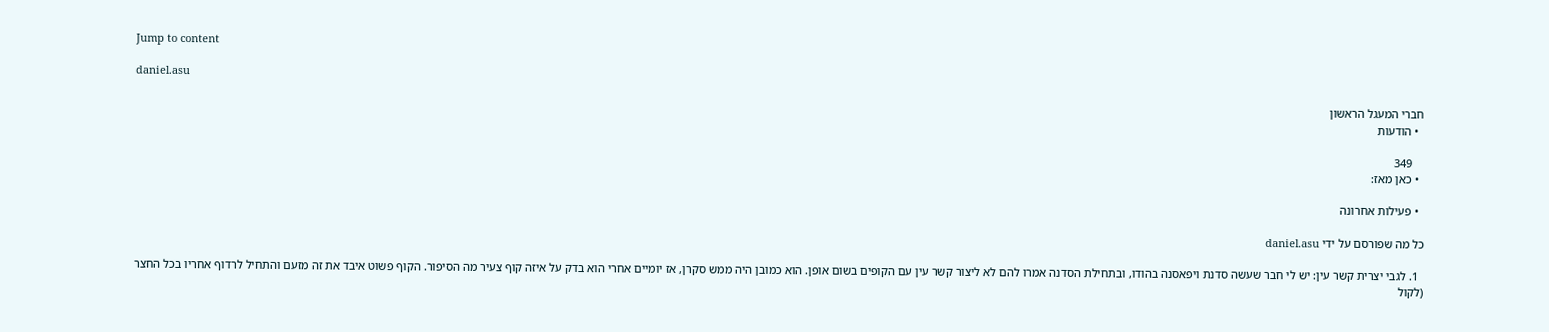Jump to content

daniel.asu

חברי המעגל הראשון
  • הודעות

    349
  • כאן מאז:

  • פעילות אחרונה

כל מה שפורסם על ידי daniel.asu

  1. לגבי יצרית קשר עין: יש לי חבר שעשה סדנת ויפאסנה בהודו, ובתחילת הסדנה אמרו להם לא ליצור קשר עין עם הקופים בשום אופן. הוא כמובן היה ממש סקרן, אז יומיים אחרי הוא בדק על איזה קוף צעיר מה הסיפור. הקוף פשוט איבד את זה מזעם והתחיל לרדוף אחריו בכל החצר (לקול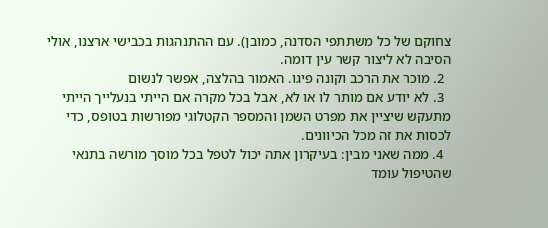צחוקם של כל משתתפי הסדנה, כמובן). עם ההתנהגות בכבישי ארצנו, אולי הסיבה לא ליצור קשר עין דומה.
  2. מוכר את הרכב וקונה פיגו. האמור בהלצה, אפשר לנשום
  3. לא יודע אם מותר לו או לא, אבל בכל מקרה אם הייתי בנעלייך הייתי מתעקש שיציין את מפרט השמן והמספר הקטלוגי מפורשות בטופס, כדי לכסות את זה מכל הכיוונים.
  4. ממה שאני מבין: בעיקרון אתה יכול לטפל בכל מוסך מורשה בתנאי שהטיפול עומד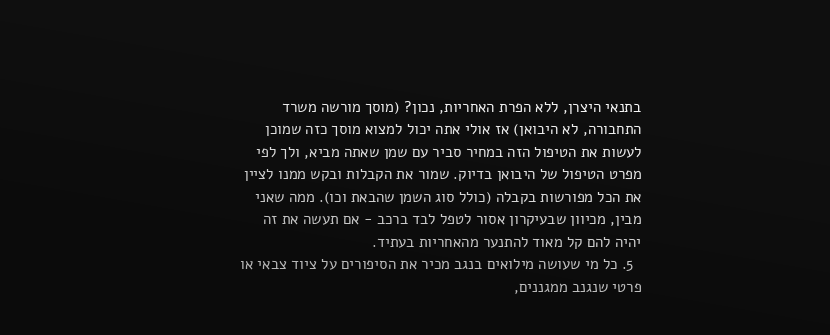בתנאי היצרן, ללא הפרת האחריות, נכון? (מוסך מורשה משרד התחבורה, לא היבואן) אז אולי אתה יכול למצוא מוסך כזה שמוכן לעשות את הטיפול הזה במחיר סביר עם שמן שאתה מביא, ולך לפי מפרט הטיפול של היבואן בדיוק. שמור את הקבלות ובקש ממנו לציין את הכל מפורשות בקבלה (כולל סוג השמן שהבאת וכו). ממה שאני מבין, מכיוון שבעיקרון אסור לטפל לבד ברכב - אם תעשה את זה יהיה להם קל מאוד להתנער מהאחריות בעתיד.
  5. כל מי שעושה מילואים בנגב מכיר את הסיפורים על ציוד צבאי או פרטי שנגנב ממגננים,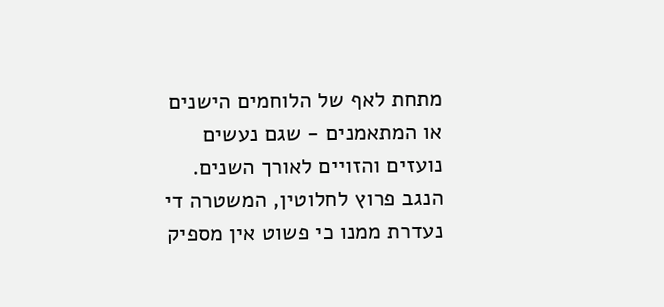מתחת לאף של הלוחמים הישנים או המתאמנים - שגם נעשים נועזים והזויים לאורך השנים. הנגב פרוץ לחלוטין, המשטרה די נעדרת ממנו כי פשוט אין מספיק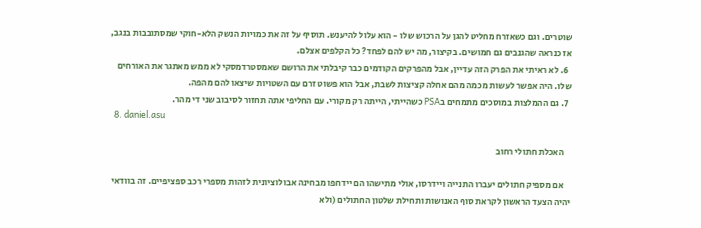שוטרים. וגם כשאזרח מחליט להגן על הרכוש שלו - הוא עלול להיענש. תוסיף על זה את כמויות הנשק הלא-חוקי שמסתובבות בנגב, אז כנראה שהגנבים גם חמושים. בקיצור, מה יש להם לפחד? כל הקלפים אצלם.
  6. לא ראיתי את הפרק הזה עדיין, אבל מהפרקים הקודמים כבר קיבלתי את הרושם שאמסטרדמסקי לא ממש מאתגר את האורחים שלו. היה אפשר לעשות מכמה מהם אחלה קציצות לשבת, אבל הוא פשוט זרם עם השטויות שיצאו להם מהפה.
  7. גם ההמלצות במוסכים מתמחים בPSA כשהייתי, הייתה רק מקורי. עם החליפי אתה תחזור לסיבוב שני די מהר.
  8. daniel.asu

    האכלת חתולי רחוב

    אם מספיק חתולים יעברו התנייה ויידרסו, אולי מתישהו הם יידחפו מבחינה אבולוציונית לזהות מספרי רכב ספציפיים. זה בוודאי יהיה הצעד הראשון לקראת סוף האנושות ותחילת שלטון החתולים (ולא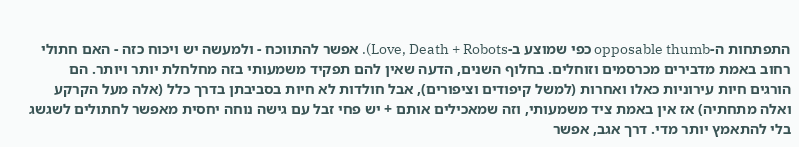התפתחות ה-opposable thumb כפי שמוצע ב-Love, Death + Robots). אפשר להתווכח - ולמעשה יש ויכוח כזה - האם חתולי רחוב באמת מדבירים מכרסמים וזוחלים. בחלוף השנים, הדעה שאין להם תפקיד משמעותי בזה מחלחלת יותר ויותר. הם הורגים חיות עירוניות כאלו ואחרות (למשל קיפודים וציפורים), אבל חולדות לא חיות בסביבתן בדרך כלל (אלה מעל הקרקע ואלה מתחתיה) אז אין באמת ציד משמעותי, וזה שמאכילים אותם + יש פחי זבל עם גישה נוחה יחסית מאפשר לחתולים לשגשג בלי להתאמץ יותר מדי. דרך אגב, אפשר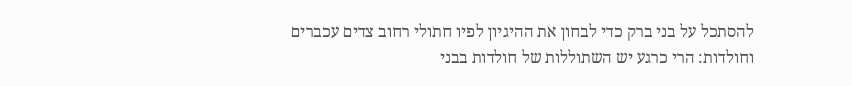להסתכל על בני ברק כדי לבחון את ההיגיון לפיו חתולי רחוב צדים עכברים וחולדות: הרי כרגע יש השתוללות של חולדות בבני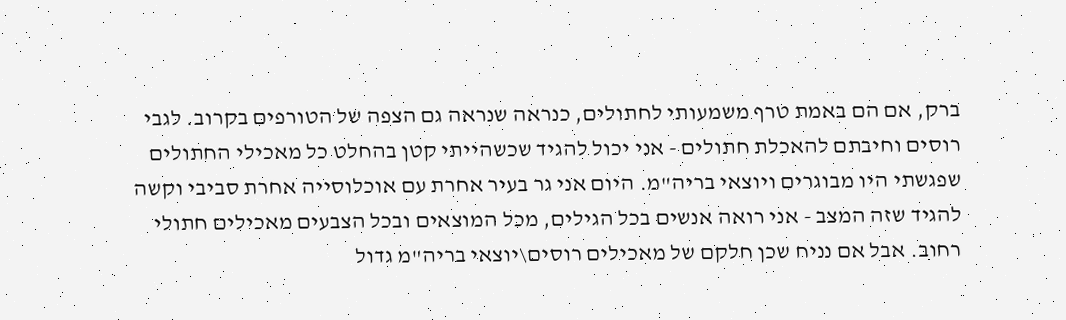ברק, אם הם באמת טרף משמעותי לחתולים, כנראה שנראה גם הצפה של הטורפים בקרוב. לגבי רוסים וחיבתם להאכלת חתולים - אני יכול להגיד שכשהייתי קטן בהחלט כל מאכילי החתולים שפגשתי היו מבוגרים ויוצאי בריה"מ. היום אני גר בעיר אחרת עם אוכלוסייה אחרת סביבי וקשה להגיד שזה המצב - אני רואה אנשים בכל הגילים, מכל המוצאים ובכל הצבעים מאכילים חתולי רחוב. אבל אם נניח שכן חלקם של מאכילים רוסים\יוצאי בריה"מ גדול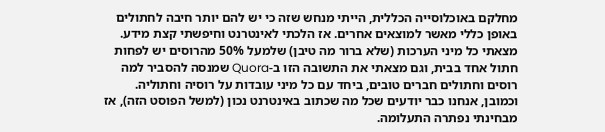מחלקם באוכלוסייה הכללית, הייתי מנחש שזה כי יש להם יותר חיבה לחתולים באופן כללי מאשר למוצאים אחרים. אז הלכתי לאינטרנט וחיפשתי קצת מידע. מצאתי כל מיני הערכות (שלא ברור מה טיבן) שלמעל 50% מהרוסים יש לפחות חתול אחד בבית, וגם מצאתי את התשובה הזו ב-Quora שמנסה להסביר למה רוסים וחתולים חברים טובים, ביחד עם כל מיני עובדות על רוסיה וחתוליה. וכמובן, אנחנו כבר יודעים שכל מה שכתוב באינטרנט נכון (למשל הפוסט הזה), אז מבחינתי נפתרה התעלומה.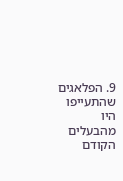9. הפלאגים שהתעייפו היו מהבעלים הקודם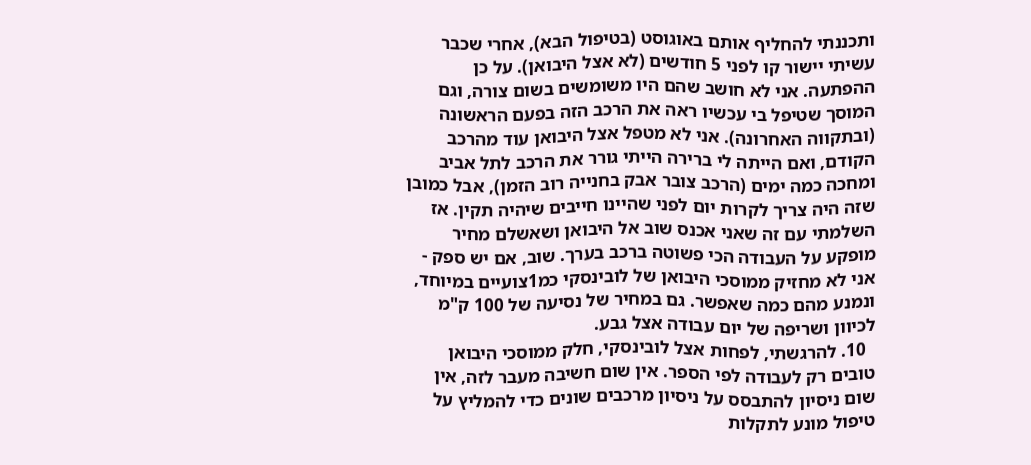ותכננתי להחליף אותם באוגוסט (בטיפול הבא), אחרי שכבר עשיתי יישור קו לפני 5 חודשים (לא אצל היבואן). על כן ההפתעה. אני לא חושב שהם היו משומשים בשום צורה, וגם המוסך שטיפל בי עכשיו ראה את הרכב הזה בפעם הראשונה (ובתקווה האחרונה). אני לא מטפל אצל היבואן עוד מהרכב הקודם, ואם הייתה לי ברירה הייתי גורר את הרכב לתל אביב ומחכה כמה ימים (הרכב צובר אבק בחנייה רוב הזמן), אבל כמובן שזה היה צריך לקרות יום לפני שהיינו חייבים שיהיה תקין. אז השלמתי עם זה שאני אכנס שוב אל היבואן ושאשלם מחיר מופקע על העבודה הכי פשוטה ברכב בערך. שוב, אם יש ספק - אני לא מחזיק ממוסכי היבואן של לובינסקי כמ1צועיים במיוחד, ונמנע מהם כמה שאפשר. גם במחיר של נסיעה של 100 ק"מ לכיוון ושריפה של יום עבודה אצל גבע.
  10. להרגשתי, לפחות אצל לובינסקי, חלק ממוסכי היבואן טובים רק לעבודה לפי הספר. אין שום חשיבה מעבר לזה, אין שום ניסיון להתבסס על ניסיון מרכבים שונים כדי להמליץ על טיפול מונע לתקלות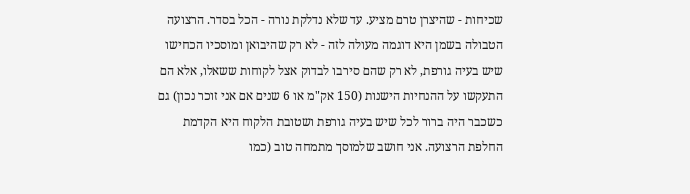שכיחות - שהיצרן טרם מציע. עד שלא נדלקת נורה - הכל בסדר. הרצועה הטבולה בשמן היא דוגמה מעולה לזה - לא רק שהיבואן ומוסכיו הכחישו שיש בעיה גורפת, לא רק שהם סירבו לבדוק אצל לקוחות ששאלו, אלא הם התעקשו על ההנחיות הישנות (150 אק"מ או 6 שנים אם אני זוכר נכון) גם כשכבר היה ברור לכל שיש בעיה גורפת ושטובת הלקוח היא הקדמת החלפת הרצועה. אני חושב שלמוסך מתמחה טוב (כמו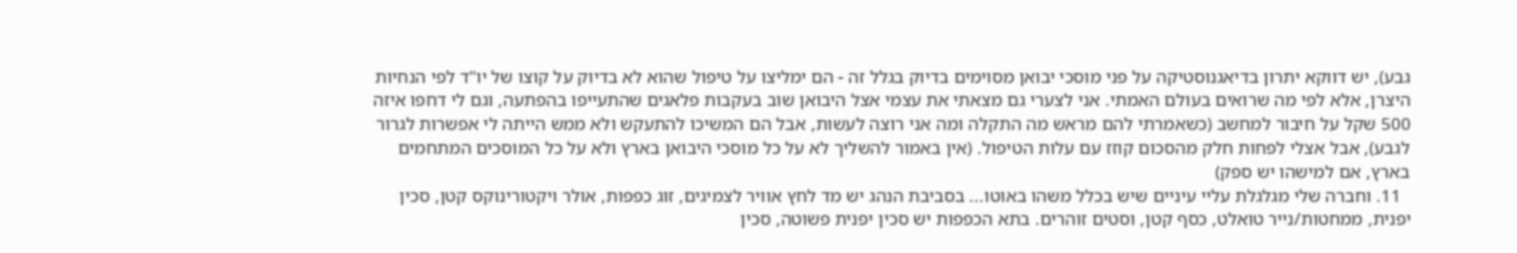גבע), יש דווקא יתרון בדיאגנוסטיקה על פני מוסכי יבואן מסוימים בדיוק בגלל זה - הם ימליצו על טיפול שהוא לא בדיוק על קוצו של יו"ד לפי הנחיות היצרן, אלא לפי מה שרואים בעולם האמתי. אני לצערי גם מצאתי את עצמי אצל היבואן שוב בעקבות פלאגים שהתעייפו בהפתעה, וגם לי דחפו איזה 500 שקל על חיבור למחשב (כשאמרתי להם מראש מה התקלה ומה אני רוצה לעשות, אבל הם המשיכו להתעקש ולא ממש הייתה לי אפשרות לגרור לגבע), אבל אצלי לפחות חלק מהסכום קוזז עם עלות הטיפול. (אין באמור להשליך לא על כל מוסכי היבואן בארץ ולא על כל המוסכים המתחמים בארץ, אם למישהו יש ספק)
  11. וחברה שלי מגלגלת עליי עיניים שיש בכלל משהו באוטו... בסביבת הנהג יש מד לחץ אוויר לצמיגים, זוג כפפות, אולר ויקטורינוקס קטן, סכין יפנית, ממחטות/נייר טואלט, כסף קטן, וסטים זוהרים. בתא הכפפות יש סכין יפנית פשוטה, סכין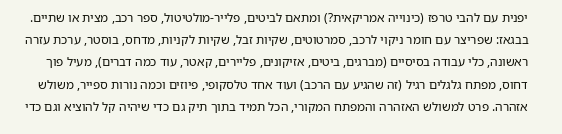יפנית עם להבי טרפז (כינוייה אמריקאית?) ומתאם לביטים, פלייר-מולטיטול, ספר רכב, מצית או שתיים. בבגאז: שפריצר עם חומר ניקוי לרכב, סמרטוטים, שקיות זבל, שקיות לקניות, מדחס, בוסטר, ערכת עזרה ראשונה, כלי עבודה בסיסיים (מברגים, ביטים, אזיקונים, פליירים, קאטר, עוד כמה דברים), מעיל פוך דחוס, מפתח גלגלים רגיל (זה שהגיע עם הרכב) ועוד אחד טלסקופי, פיוזים וכמה נורות ספייר, משולש אזהרה. פרט למשולש האזהרה והמפתח המקורי, הכל תמיד בתוך תיק גם כדי שיהיה קל להוציא וגם כדי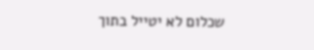שכלום לא יטייל בתוך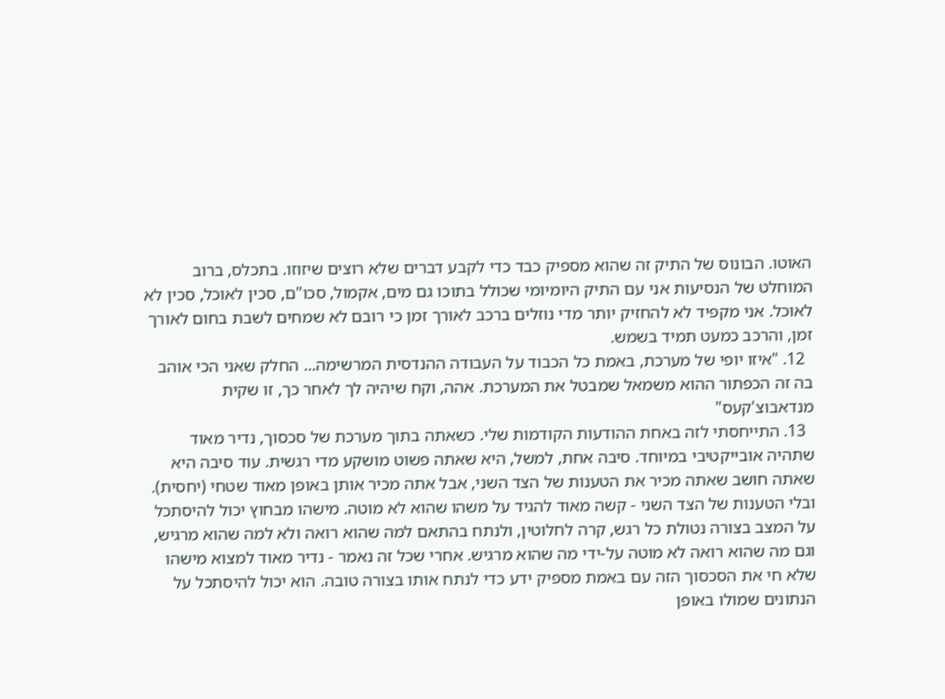האוטו. הבונוס של התיק זה שהוא מספיק כבד כדי לקבע דברים שלא רוצים שיזוזו. בתכלס, ברוב המוחלט של הנסיעות אני עם התיק היומיומי שכולל בתוכו גם מים, אקמול, סכו"ם, סכין לאוכל, סכין לא לאוכל. אני מקפיד לא להחזיק יותר מדי נוזלים ברכב לאורך זמן כי רובם לא שמחים לשבת בחום לאורך זמן, והרכב כמעט תמיד בשמש.
  12. "איזו יופי של מערכת, באמת כל הכבוד על העבודה ההנדסית המרשימה... החלק שאני הכי אוהב בה זה הכפתור ההוא משמאל שמבטל את המערכת. אהה, וקח שיהיה לך לאחר כך, זו שקית מנדאבוצ'קעס"
  13. התייחסתי לזה באחת ההודעות הקודמות שלי. כשאתה בתוך מערכת של סכסוך, נדיר מאוד שתהיה אובייקטיבי במיוחד. סיבה אחת, למשל, היא שאתה פשוט מושקע מדי רגשית. עוד סיבה היא שאתה חושב שאתה מכיר את הטענות של הצד השני, אבל אתה מכיר אותן באופן מאוד שטחי (יחסית). ובלי הטענות של הצד השני - קשה מאוד להגיד על משהו שהוא לא מוטה. מישהו מבחוץ יכול להיסתכל על המצב בצורה נטולת כל רגש, קרה לחלוטין, ולנתח בהתאם למה שהוא רואה ולא למה שהוא מרגיש, וגם מה שהוא רואה לא מוטה על-ידי מה שהוא מרגיש. אחרי שכל זה נאמר - נדיר מאוד למצוא מישהו שלא חי את הסכסוך הזה עם באמת מספיק ידע כדי לנתח אותו בצורה טובה. הוא יכול להיסתכל על הנתונים שמולו באופן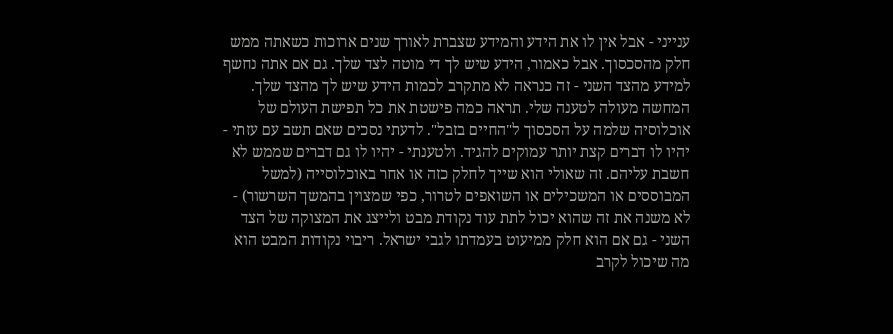ענייני - אבל אין לו את הידע והמידע שצברת לאורך שנים ארוכות כשאתה ממש חלק מהסכסוך. אבל כאמור, הידע שיש לך די מוטה לצד שלך. גם אם אתה נחשף למידע מהצד השני - זה כנראה לא מתקרב לכמות הידע שיש לך מהצד שלך. המחשה מעולה לטענה שלי. תראה כמה פישטת את כל תפישת העולם של אוכלוסיה שלמה על הסכסוך ל"החיים בזבל". לדעתי נסכים שאם תשב עם עזתי - יהיו לו דברים קצת יותר עמוקים להגיד. ולטענתי - יהיו לו גם דברים שממש לא חשבת עליהם. זה שאולי הוא שייך לחלק כזה או אחר באוכלוסייה (למשל המבוססים או המשכילים או השואפים לטרור, כפי שמצוין בהמשך השרשור) - לא משנה את זה שהוא יכול לתת עוד נקודת מבט ולייצג את המצוקה של הצד השני - גם אם הוא חלק ממיעוט בעמדתו לגבי ישראל. ריבוי נקודות המבט הוא מה שיכול לקרב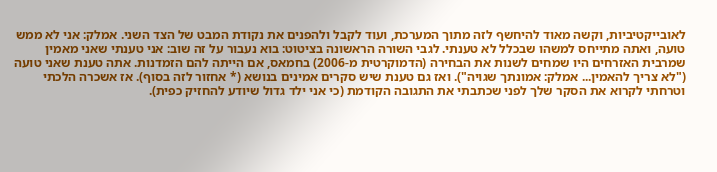לאובייקטיביות, וקשה מאוד להיחשף לזה מתוך המערכת, ועוד לקבל ולהפנים את נקודת המבט של הצד השני. אמלק: אני לא ממש טועה, ואתה מתייחס למשהו שבכלל לא טענתי. לגבי השורה הראשונה בציטוט: בוא נעבור על זה שוב: אני טענתי שאני מאמין שמרבית האזרחים היו שמחים לשנות את הבחירה (הדמוקרטית מ-2006) בחמאס, אם הייתה להם הזמדנות. אתה טענת שאני טועה ("לא צריך להאמין... אמלק: אמונתך שגויה"). ואז גם טענת שיש סקרים אמינים בנושא (* אחזור לזה בסוף). אז אשכרה הלכתי וטרחתי לקרוא את הסקר שלך לפני שכתבתי את התגובה הקודמת (כי אני ילד גדול שיודע להחזיק כפית).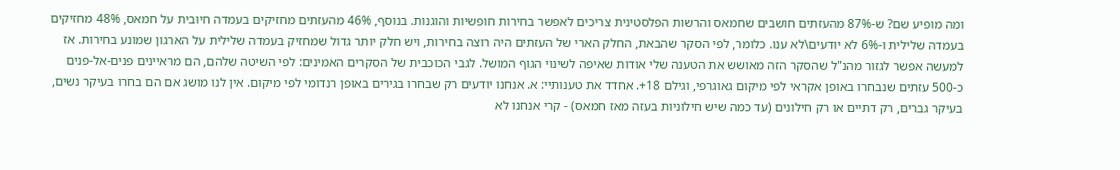ומה מופיע שם? ש-87% מהעזתים חושבים שחמאס והרשות הפלסטינית צריכים לאפשר בחירות חופשיות והוגנות. בנוסף, 46% מהעזתים מחזיקים בעמדה חיובית על חמאס, 48% מחזיקים בעמדה שלילית ו-6% לא יודעים\לא ענו. כלומר, לפי הסקר שהבאת, החלק הארי של העזתים היה רוצה בחירות, ויש חלק יותר גדול שמחזיק בעמדה שלילית על הארגון שמונע בחירות. אז למעשה אפשר לגזור מהנ"ל שהסקר הזה מאושש את הטענה שלי אודות שאיפה לשינוי הגוף המושל. לגבי הכוכבית של הסקרים האמינים: לפי השיטה שלהם, הם מראיינים פנים-אל-פנים כ-500 עזתים שנבחרו באופן אקראי לפי מיקום גאוגרפי, וגילם 18+. אחדד את טענותיי: א. אנחנו יודעים רק שבחרו בגירים באופן רנדומי לפי מיקום. אין לנו מושג אם הם בחרו בעיקר נשים, בעיקר גברים, רק דתיים או רק חילונים (עד כמה שיש חילוניות בעזה מאז חמאס) - קרי אנחנו לא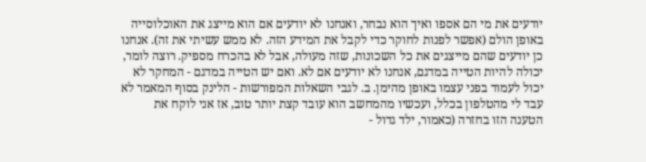יודעים את מי הם אספו ואיך הוא נבחר, ואנחנו לא יודעים אם הוא מייצג את האוכלוסייה באופן הולם (אפשר לפנות לחוקר כדי לקבל את המידע הזה. לא ממש עשיתי את זה). אנחנו כן יודעים שהם מייצגים את כל השכונות, שזה מעולה, אבל לא בהכרח מספיק. רוצה לומר, יכולה להיות הטייה במדגם, אנחנו לא יודעים אם לא. ואם יש הטייה במדגם - המחקר לא יכול לעמוד בפני עצמו באופן מהימן. ב. לגבי השאלות המפורשות - הלינק בסוף המאמר לא עבד לי מהטלפון בכלל, ועכשיו מהמחשב הוא עובד קצת יותר טוב, אז אני לוקח את הטענה הזו בחזרה (כאמור, ילד גדול -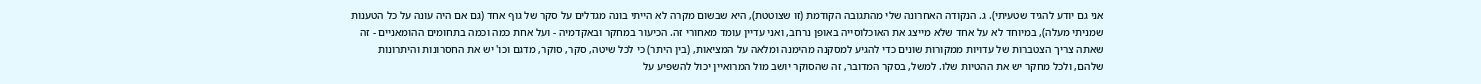אני גם יודע להגיד שטעיתי). ג. הנקודה האחרונה שלי מהתגובה הקודמת (זו שצוטטת), היא שבשום מקרה לא הייתי בונה מגדלים על סקר של גוף אחד (גם אם היה עונה על כל הטענות שמניתי מעלה), במיוחד לא על אחד שלא מייצג את האוכלוסייה באופן נרחב, ואני עדיין עומד מאחורי זה. הכיעור במחקר ובאקדמיה - ועל אחת כמה וכמה בתחומים ההומאניים - זה שאתה צריך הצטברות של עדויות ממקורות שונים כדי להגיע למסקנה מהימנה ומלאה על המציאות, (בין היתר) כי לכל שיטה, סקר, סוקר, מדגם וכו' יש את החסרונות והיתרונות שלהם, ולכל מחקר יש את ההטיות שלו. למשל, בסקר המדובר, זה שהסוקר יושב מול המרואיין יכול להשפיע על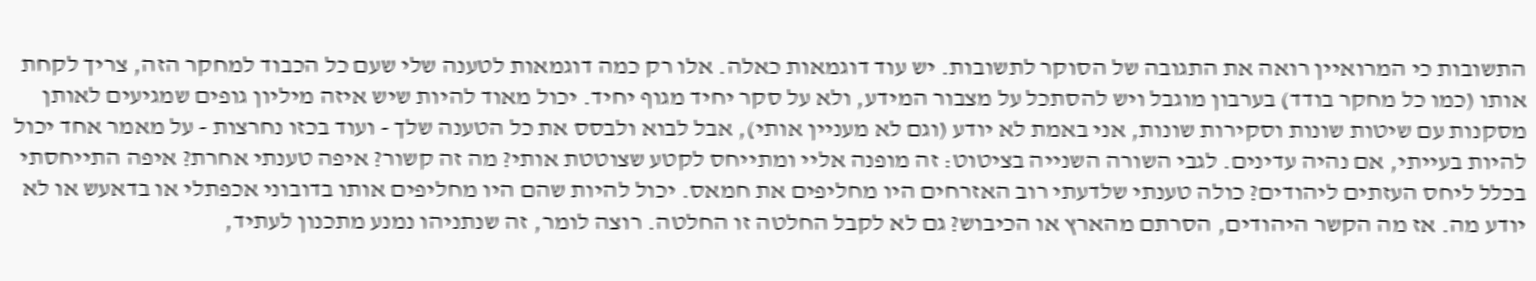התשובות כי המרואיין רואה את התגובה של הסוקר לתשובות. יש עוד דוגמאות כאלה. אלו רק כמה דוגמאות לטענה שלי שעם כל הכבוד למחקר הזה, צריך לקחת אותו (כמו כל מחקר בודד) בערבון מוגבל ויש להסתכל על מצבור המידע, ולא על סקר יחיד מגוף יחיד. יכול מאוד להיות שיש איזה מיליון גופים שמגיעים לאותן מסקנות עם שיטות שונות וסקירות שונות, אני באמת לא יודע (וגם לא מעניין אותי), אבל לבוא ולבסס את כל הטענה שלך - ועוד בכזו נחרצות - על מאמר אחד יכול להיות בעייתי, אם נהיה עדינים. לגבי השורה השנייה בציטוט: זה מופנה אליי ומתייחס לקטע שצוטטת אותי? מה זה קשור? איפה טענתי אחרת? איפה התייחסתי בכלל ליחס העזתים ליהודים? כולה טענתי שלדעתי רוב האזרחים היו מחליפים את חמאס. יכול להיות שהם היו מחליפים אותו בדובוני אכפתלי או בדאעש או לא יודע מה. אז מה הקשר היהודים, הסרתם מהארץ או הכיבוש? גם לא לקבל החלטה זו החלטה. רוצה לומר, זה שנתניהו נמנע מתכנון לעתיד,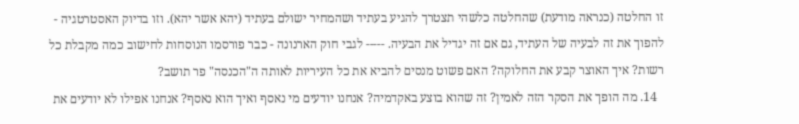זו החלטה (כנראה מודעת) שהחלטה כלשהי תצטרך להגיע בעתיד ושהמחיר ישולם בעתיד (יהא אשר יהא). וזו בדיוק האסטרטגיה - להפוך את זה לבעיה של העתיד, גם אם זה יגדיל את הבעיה. ----- לגבי חוק הארנונה - כבר פורסמו הנוסחות לחישוב כמה מקבלת כל רשות? איך האוצר קבע את החלוקה? האם פשוט מנסים להביא את כל העיריות לאותה ה"הכנסה" פר תושב?
  14. מה הופך את הסקר הזה לאמין? זה שהוא בוצע באקדמיה? אנחנו יודעים מי נאסף ואיך הוא נאסף? אנחנו אפילו לא יודעים את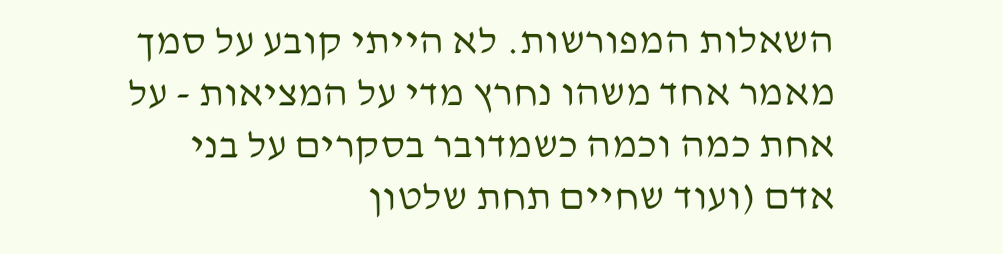השאלות המפורשות. לא הייתי קובע על סמך מאמר אחד משהו נחרץ מדי על המציאות - על אחת כמה וכמה כשמדובר בסקרים על בני אדם (ועוד שחיים תחת שלטון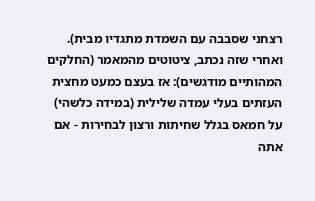רצחני שסבבה עם השמדת מתגדיו מבית). ואחרי שזה נכתב, ציטוטים מהמאמר (החלקים המהותיים מודגשים): אז בעצם כמעט מחצית העזתים בעלי עמדה שלילית (במידה כלשהי) על חמאס בגלל שחיתות ורצון לבחירות - אם אתה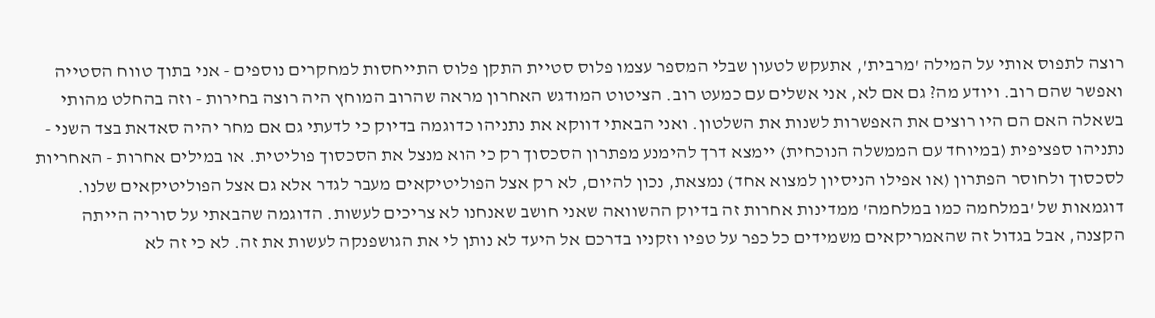רוצה לתפוס אותי על המילה 'מרבית', אתעקש לטעון שבלי המספר עצמו פלוס סטיית התקן פלוס התייחסות למחקרים נוספים - אני בתוך טווח הסטייה ואפשר שהם רוב. ויודע מה? גם אם לא, אני אשלים עם כמעט רוב. הציטוט המודגש האחרון מראה שהרוב המוחץ היה רוצה בחירות - וזה בהחלט מהותי בשאלה האם הם היו רוצים את האפשרות לשנות את השלטון. ואני הבאתי דווקא את נתניהו כדוגמה בדיוק כי לדעתי גם אם מחר יהיה סאדאת בצד השני - נתניהו ספציפית (במיוחד עם הממשלה הנוכחית) יימצא דרך להימנע מפתרון הסכסוך רק כי הוא מנצל את הסכסוך פוליטית. או במילים אחרות - האחריות לסכסוך ולחוסר הפתרון (או אפילו הניסיון למצוא אחד) נמצאת, נכון להיום, לא רק אצל הפוליטיקאים מעבר לגדר אלא גם אצל הפוליטיקאים שלנו. דוגמאות של 'במלחמה כמו במלחמה' ממדינות אחרות זה בדיוק ההשוואה שאני חושב שאנחנו לא צריכים לעשות. הדוגמה שהבאתי על סוריה הייתה הקצנה, אבל בגדול זה שהאמריקאים משמידים כל כפר על טפיו וזקניו בדרכם אל היעד לא נותן לי את הגושפנקה לעשות את זה. לא כי זה לא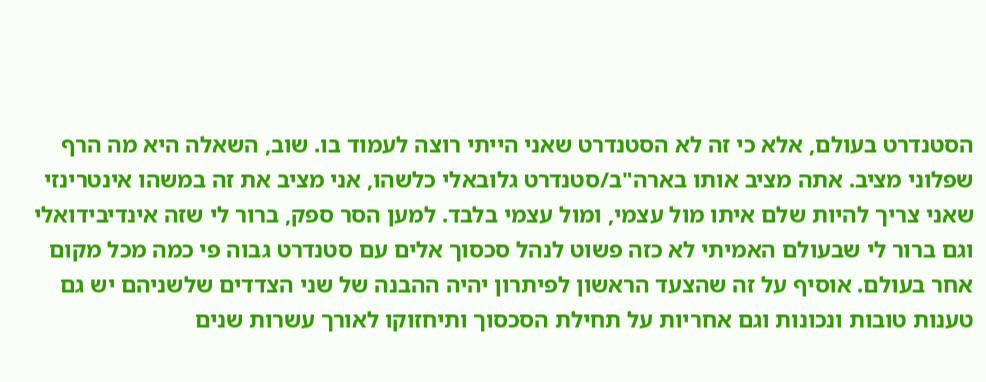הסטנדרט בעולם, אלא כי זה לא הסטנדרט שאני הייתי רוצה לעמוד בו. שוב, השאלה היא מה הרף שפלוני מציב. אתה מציב אותו בארה"ב/סטנדרט גלובאלי כלשהו, אני מציב את זה במשהו אינטרינזי שאני צריך להיות שלם איתו מול עצמי, ומול עצמי בלבד. למען הסר ספק, ברור לי שזה אינדיבידואלי וגם ברור לי שבעולם האמיתי לא כזה פשוט לנהל סכסוך אלים עם סטנדרט גבוה פי כמה מכל מקום אחר בעולם. אוסיף על זה שהצעד הראשון לפיתרון יהיה ההבנה של שני הצדדים שלשניהם יש גם טענות טובות ונכונות וגם אחריות על תחילת הסכסוך ותיחזוקו לאורך עשרות שנים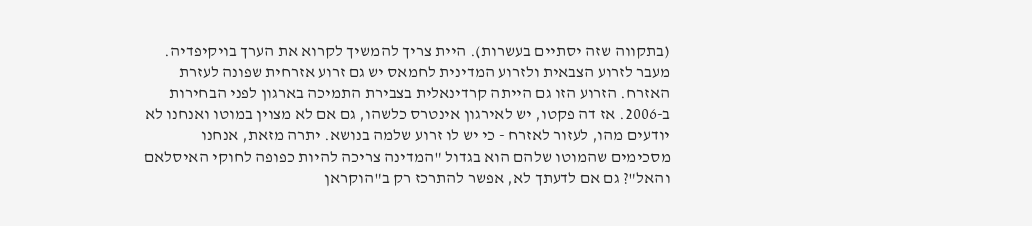(בתקווה שזה יסתיים בעשרות). היית צריך להמשיך לקרוא את הערך בויקיפדיה. מעבר לזרוע הצבאית ולזרוע המדינית לחמאס יש גם זרוע אזרחית שפונה לעזרת האזרח. הזרוע הזו גם הייתה קרדינאלית בצבירת התמיכה בארגון לפני הבחירות ב-2006. אז דה פקטו, יש לאירגון אינטרס כלשהו, גם אם לא מצוין במוטו ואנחנו לא יודעים מהו, לעזור לאזרח - כי יש לו זרוע שלמה בנושא. יתרה מזאת, אנחנו מסכימים שהמוטו שלהם הוא בגדול "המדינה צריכה להיות כפופה לחוקי האיסלאם והאל"? גם אם לדעתך לא, אפשר להתרכז רק ב"הוקראן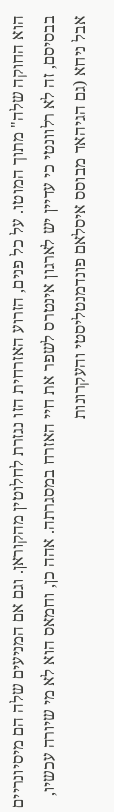הוא החוקה שלה" מתוך המוטו. על כל פנים, הזרוע האזרחית הזו נגזרת לחלוטין מהקוראן. וגם אם המניעים שלה הם מיסיונריים בבסיסם, זה לא רלוונטי כי עדיין יש לארגון אינטרס לשפר את חיי האזרח במסגרתה. אהה כן, וחמאס הוא לא מי שיורה עכשיו, אבל ניחא (גם הגיהאד מבוסס איסלאם פונדמנטליסטי והעקרונות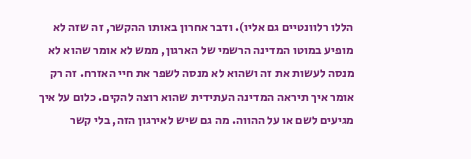הללו רלוונטיים גם אליו). ודבר אחרון באותו ההקשר, זה שזה לא מופיע במוטו המדינה הרשמי של הארגון, ממש לא אומר שהוא לא מנסה לעשות את זה ושהוא לא מנסה לשפר את חיי האזרח. זה רק אומר איך תיראה המדינה העתידית שהוא רוצה להקים. כלום על איך מגיעים לשם או על ההווה. מה גם שיש לאירגון הזה, בלי קשר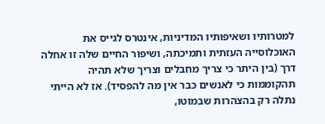למטרותיו ושאיפותיו המדיניות, אינטרס לגייס את האוכלוסייה העזתית ותמיכתה, ושיפור החיים שלה זו אחלה דרך (בין היתר כי צריך מחבלים וצריך שלא תהיה תהקוממות כי לאנשים כבר אין מה להפסיד). אז לא הייתי נתלה רק בהצהרות שבמוטו,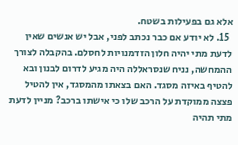אלא גם בפעילות בשטח.
  15. לא יודע אם כבר נכתב לפני, אבל יש אנשים שאין לדעת מתי יהיה חלון הזדמנויות לחסלם. בהקבלה לצורך ההמחשה, נניח שנסראללה היה מגיע לדרום לבנון ובא להטיף באיזה מסגד. האם בצאתו מהמסגד, אין להטיל פצצה ממוקדת על הרכב שלו כי אישתו ברכב? מניין לדעת מתי תהיה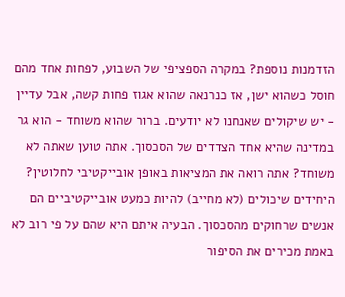הזדמנות נוספת? במקרה הספציפי של השבוע, לפחות אחד מהם חוסל כשהוא ישן, אז כנרנאה שהוא אגוז פחות קשה, אבל עדיין - יש שיקולים שאנחנו לא יודעים. ברור שהוא משוחד - הוא גר במדינה שהיא אחד הצדדים של הסכסוך. אתה טוען שאתה לא משוחד? אתה רואה את המציאות באופן אובייקטיבי לחלוטין? היחידים שיכולים (לא מחייב) להיות כמעט אובייקטיביים הם אנשים שרחוקים מהסכסוך. הבעיה איתם היא שהם על פי רוב לא באמת מכירים את הסיפור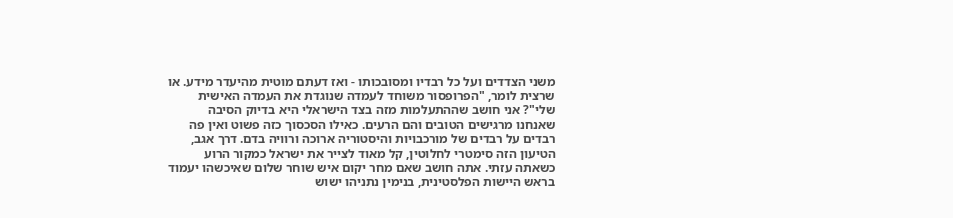משני הצדדים ועל כל רבדיו ומסובכותו - ואז דעתם מוטית מהיעדר מידע. או שרצית לומר, "הפרופסור משוחד לעמדה שנוגדת את העמדה האישית שלי"? אני חושב שההתעלמות מזה בצד הישראלי היא בדיוק הסיבה שאנחנו מרגישים הטובים והם הרעים. כאילו הסכסוך כזה פשוט ואין פה רבדים על רבדים של מורכבויות והיסטוריה ארוכה ורוויה בדם. דרך אגב, הטיעון הזה סימטרי לחלוטין, קל מאוד לצייר את ישראל כמקור הרוע כשאתה עזתי. אתה חושב שאם מחר יקום איש שוחר שלום שאיכשהו יעמוד בראש היישות הפלסטינית, בנימין נתניהו ישוש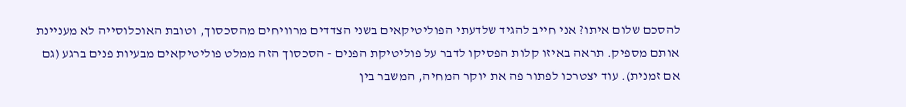להסכם שלום איתו? אני חייב להגיד שלדעתי הפוליטיקאים בשני הצדדים מרוויחים מהסכסוך, וטובת האוכלוסייה לא מעניינת אותם מספיק. תראה באיזו קלות הפסיקו לדבר על פוליטיקת הפנים - הסכסוך הזה ממלט פוליטיקאים מבעיות פנים ברגע (גם אם זמנית). עוד יצטרכו לפתור פה את יוקר המחיה, המשבר בין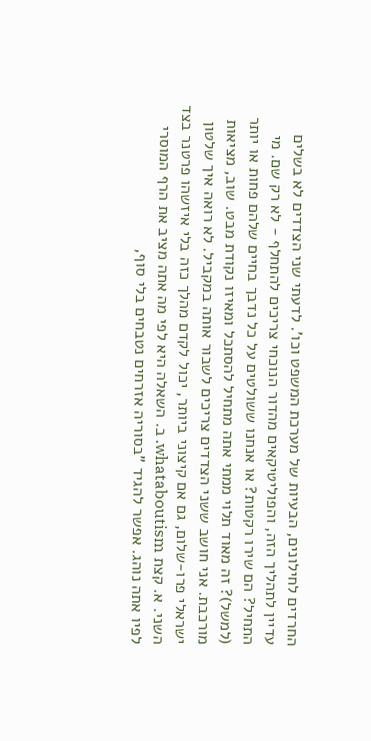החרדים לחילונים, הבעיות של מערכת המשפט וכו'. לדעתי שני הצדדים לא בשלים עדיין לתהליך הזה, והפוליטיקאים מהדור הנוכחי צריכים להתחלף - לא רק שם. מי התחיל? הם שירו רקטות? או אנחנו ששולטים על כל נדבך בחיים שלהם פחות או יותר (למשל)? זה מאוד תלוי ממתי אתה מתחיל להסתכל ומאיזו נקודת מבט. שוב, מציאות מורכבת. אני חושב ששני הצדדים צריכים לשבור אותה במקביל. לא רואה איך שלטון ישראלי פרו-שלום, גם אם קיצוני ביותר, יכול לקדם מהלך כזה בלי איזשהו פרטנר בצד השני. א. קצת whataboutism. ב. השאלה היא לפי מה אתה מציב את הרף המוסרי לפיו אתה נוהג. אפשר להגיד "בסוריה אזרחים נטבחים בלי סוף,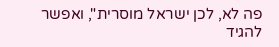פה לא, לכן ישראל מוסרית", ואפשר להגיד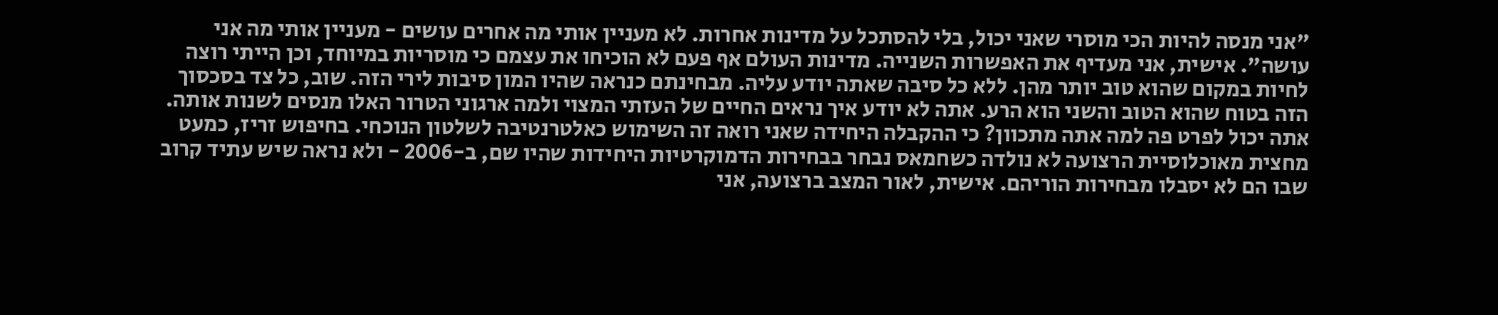"אני מנסה להיות הכי מוסרי שאני יכול, בלי להסתכל על מדינות אחרות. לא מעניין אותי מה אחרים עושים - מעניין אותי מה אני עושה". אישית, אני מעדיף את האפשרות השנייה. מדינות העולם אף פעם לא הוכיחו את עצמם כי מוסריות במיוחד, וכן הייתי רוצה לחיות במקום שהוא טוב יותר מהן. ללא כל סיבה שאתה יודע עליה. מבחינתם כנראה שהיו המון סיבות לירי הזה. שוב, כל צד בסכסוך הזה בטוח שהוא הטוב והשני הוא הרע. אתה לא יודע איך נראים החיים של העזתי המצוי ולמה ארגוני הטרור האלו מנסים לשנות אותה. אתה יכול לפרט פה למה אתה מתכוון? כי ההקבלה היחידה שאני רואה זה השימוש כאלטרנטיבה לשלטון הנוכחי. בחיפוש זריז, כמעט מחצית מאוכלוסיית הרצועה לא נולדה כשחמאס נבחר בבחירות הדמוקרטיות היחידות שהיו שם, ב-2006 - ולא נראה שיש עתיד קרוב שבו הם לא יסבלו מבחירות הוריהם. אישית, לאור המצב ברצועה, אני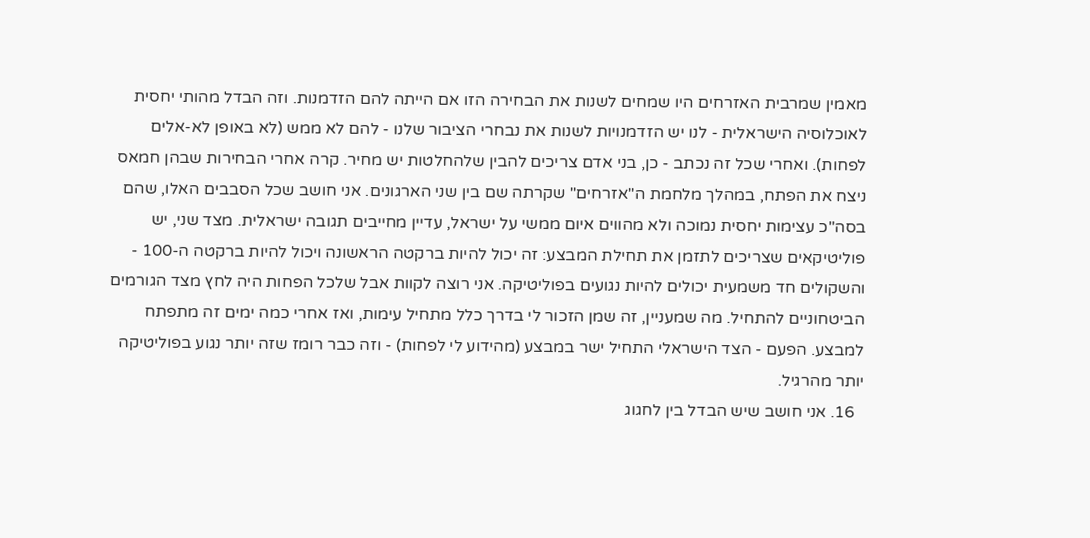מאמין שמרבית האזרחים היו שמחים לשנות את הבחירה הזו אם הייתה להם הזדמנות. וזה הבדל מהותי יחסית לאוכלוסיה הישראלית - לנו יש הזדמנויות לשנות את נבחרי הציבור שלנו - להם לא ממש (לא באופן לא-אלים לפחות). ואחרי שכל זה נכתב - כן, בני אדם צריכים להבין שלהחלטות יש מחיר. קרה אחרי הבחירות שבהן חמאס ניצח את הפתח, במהלך מלחמת ה"אזרחים" שקרתה שם בין שני הארגונים. אני חושב שכל הסבבים האלו, שהם בסה"כ עצימות יחסית נמוכה ולא מהווים איום ממשי על ישראל, עדיין מחייבים תגובה ישראלית. מצד שני, יש פוליטיקאים שצריכים לתזמן את תחילת המבצע: זה יכול להיות ברקטה הראשונה ויכול להיות ברקטה ה-100 - והשקולים חד משמעית יכולים להיות נגועים בפוליטיקה. אני רוצה לקוות אבל שלכל הפחות היה לחץ מצד הגורמים הביטחוניים להתחיל. מה שמעניין, זה שמן הזכור לי בדרך כלל מתחיל עימות, ואז אחרי כמה ימים זה מתפתח למבצע. הפעם - הצד הישראלי התחיל ישר במבצע (מהידוע לי לפחות) - וזה כבר רומז שזה יותר נגוע בפוליטיקה יותר מהרגיל.
  16. אני חושב שיש הבדל בין לחגוג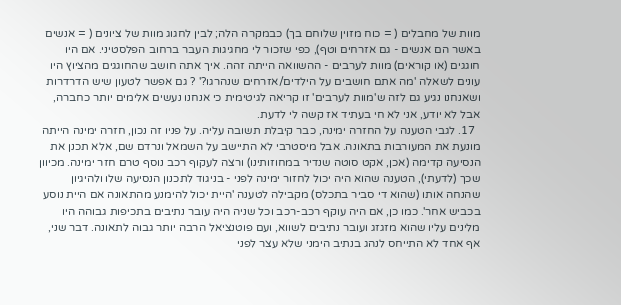מוות של מחבלים ( = כוח מזוין שלוחם בך) כבמקרה הלה; לבין לחגוג מוות של ציונים ( = אנשים באשר הם אנשים - גם אזרחים וטף), כפי שזכור לי מחגיגות העבר ברחוב הפלסטיני. אם היו חוגגים (או קוראים) מוות לערבים - ההשוואה הייתה זהה. איך אתה חושב שהחוגגים מהציוץ היו עונים לשאלה 'מה אתם חושבים על הילדים/אזרחים שנהרגו?' ? גם אפשר לטעון שיש הדרדרות ושאנחנו נגיע גם לזה ש'מוות לערבים' זו קריאה לגיטימית כי אנחנו נעשים אלימים יותר כחברה, אבל לא יודע, אני לא חי בעתיד אז קשה לי לדעת.
  17. לגבי הטענה על החזרה ימינה, כבר קיבלת תשובה עליה. על פניו זה נכון, חזרה ימינה הייתה מונעת את המעורבות בתאונה. אבל מיסטרבי לא התיישב על השמאל ונרדם שם, אלא תכנן את הנסיעה קדימה (אכן, אקט סוטה שנדיר במחוזותינו) ורצה לעקוף רכב נוסף טרם חזר ימינה. מכיוון שכך (לדעתי), הטענה שהוא היה יכול לחזור ימינה לפני - בניגוד לתכנון הנסיעה שלו ולהיגיון שהנחה אותו (שהוא די סביר בתכלס) מקבילה לטענה 'היית יכול להימנע מהתאונה אם היית נוסע בכביש אחר'. כמו כן, אם היה עוקף רכב-רכב וכל שניה היה עובר נתיבים בתכיפות גבוהה היו מלינים עליו שהוא מזגזג ועובר נתיבים לשווא, ועם פוטנציאל הרבה יותר גבוה לתאונה. דבר שני, אף אחד לא התייחס לנהג בנתיב הימני שלא עצר לפני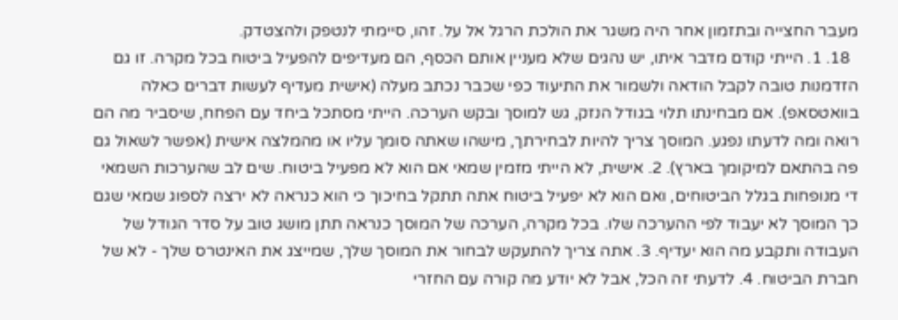מעבר החצייה ובתזמון אחר היה משגר את הולכת הרגל אל על. זהו, סיימתי לנטפק ולהצטדק.
  18. 1. הייתי קודם מדבר איתו, יש נהגים שלא מעניין אותם הכסף, הם מעדיפים להפעיל ביטוח בכל מקרה. זו גם הזדמנות טובה לקבל הודאה ולשמור את התיעוד כפי שכבר נכתב מעלה (אישית מעדיף לעשות דברים כאלה בוואטסאפ). אם מבחינתו תלוי בגודל הנזק, גש למוסך ובקש הערכה. הייתי מסתכל ביחד עם הפחח, שיסביר מה הם רואה ומה לדעתו נפגע. המוסך צריך להיות לבחירתך, מישהו שאתה סומך עליו או מהמלצה אישית (אפשר לשאול גם פה בהתאם למיקומך בארץ). 2. אישית, לא הייתי מזמין שמאי אם הוא לא מפעיל ביטוח. שים לב שהערכות השמאי די מנופחות בגלל הביטוחים, ואם הוא לא יפעיל ביטוח אתה תתקל בחיכוך כי הוא כנראה לא ירצה לספוג שמאי שגם כך המוסך לא יעבוד לפי ההערכה שלו. בכל מקרה, הערכה של המוסך כנראה תתן מושג טוב על סדר הגודל של העבודה ותקבע מה הוא יעדיף. 3. אתה צריך להתעקש לבחור את המוסך שלך, שמייצג את האינטרס שלך - לא של חברת הביטוח. 4. לדעתי זה הכל, אבל לא יודע מה קורה עם החזרי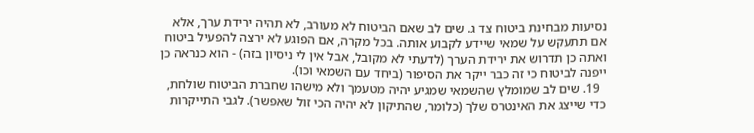נסיעות מבחינת ביטוח צד ג. שים לב שאם הביטוח לא מעורב, לא תהיה ירידת ערך, אלא אם תתעקש על שמאי שיידע לקבוע אותה. בכל מקרה, אם הפוגע לא ירצה להפעיל ביטוח ואתה כן תדרוש את ירידת הערך (לדעתי לא מקובל, אבל אין לי ניסיון בזה) - הוא כנראה כן ייפנה לביטוח כי זה כבר ייקר את הסיפור (ביחד עם השמאי וכו).
  19. שים לב שמומלץ שהשמאי שמגיע יהיה מטעמך ולא מישהו שחברת הביטוח שולחת, כדי שייצג את האינטרס שלך (כלומר, שהתיקון לא יהיה הכי זול שאפשר). לגבי התייקרות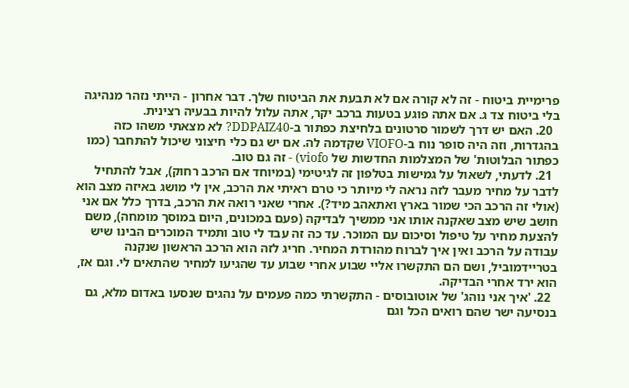פרימיית ביטוח - זה לא קורה אם לא תבעת את הביטוח שלך. דבר אחרון - הייתי נזהר מנהיגה בלי ביטוח צד ג. אם אתה פוגע בטעות ברכב יקר, אתה עלול להיות בבעיה רצינית.
  20. האם יש דרך לשמור סרטונים בלחיצת כפתור ב-DDPAIZ40? לא מצאתי משהו כזה בהגדרות, וזה היה סופר נוח ב-VIOFO שקדמה לה. אם יש גם כלי חיצוני שיכול להתחבר (כמו כפתור הבלוטות' של המצלמות החדשות של viofo) - זה גם טוב.
  21. לדעתי, לשאול על גמישות בטלפון זה לגיטימי (במיוחד אם הרכב רחוק), אבל להתחיל לדבר על מחיר מעבר לזה נראה לי מיותר כי טרם ראיתי את הרכב, אין לי מושג באיזה מצב הוא (אולי זה הרכב הכי שמור בארץ ואתאהב מיד?). אחרי שאני רואה את הרכב, בדרך כלל אם אני חושב שיש מצב שאקנה אותו אני ממשיך לבדיקה (פעם במכונים, היום במוסך מומחה), משם להצעת מחיר על טיפול וסיכום עם המוכר. עד כה זה עבד לי טוב ותמיד המוכרים הבינו שיש עבודה על הרכב ואין איך לברוח מהורדת המחיר. חריג לזה הוא הרכב הראשון שנקנה בטריידמוביל, ושם הם התקשרו אליי שבוע אחרי שבוע עד שהגיעו למחיר שהתאים לי. וגם אז, הוא ירד אחרי הבדיקה.
  22. 'איך אני נוהג' של אוטובוסים - התקשרתי כמה פעמים על נהגים שנסעו באדום מלא, גם בנסיעה ישר שהם רואים הכל וגם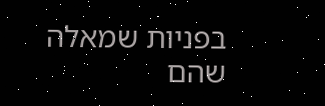בפניות שמאלה שהם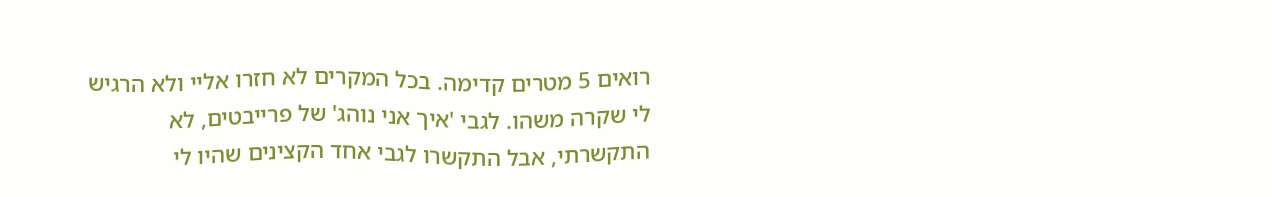רואים 5 מטרים קדימה. בכל המקרים לא חזרו אליי ולא הרגיש לי שקרה משהו. לגבי 'איך אני נוהג' של פרייבטים, לא התקשרתי, אבל התקשרו לגבי אחד הקצינים שהיו לי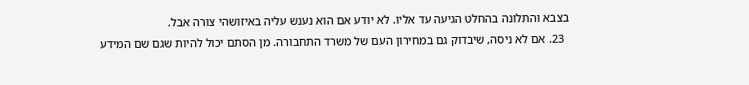בצבא והתלונה בהחלט הגיעה עד אליו. לא יודע אם הוא נענש עליה באיזושהי צורה אבל.
  23. אם לא ניסה, שיבדוק גם במחירון העם של משרד התחבורה. מן הסתם יכול להיות שגם שם המידע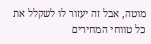מוטה, אבל זה יעזור לו לשקלל את כל טווחי המחירים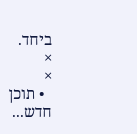ביחד.
×
×
  • תוכן חדש...